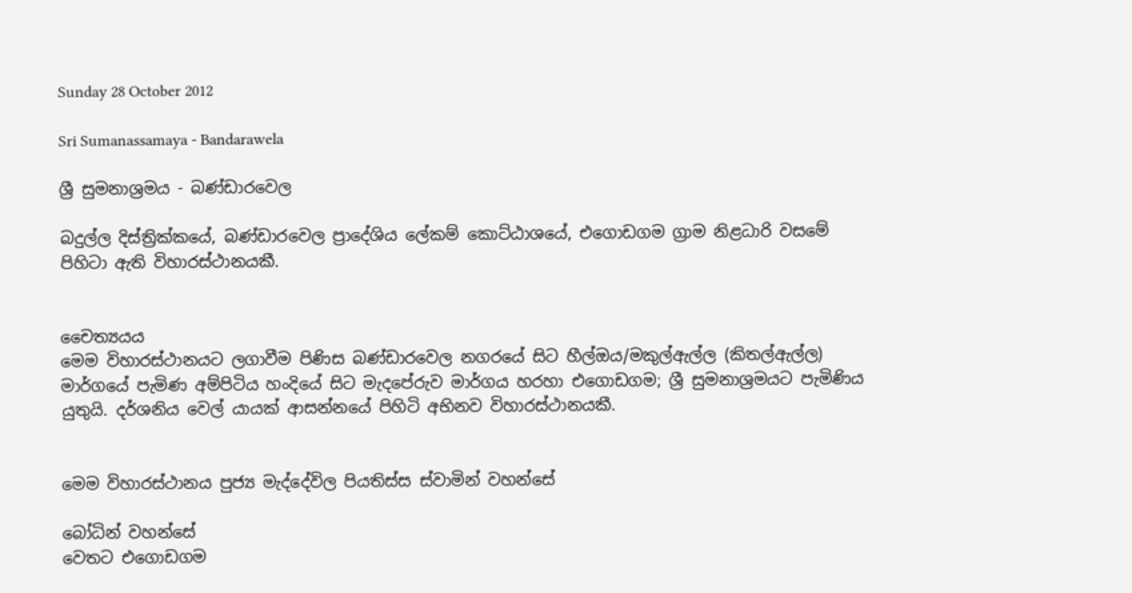Sunday 28 October 2012

Sri Sumanassamaya - Bandarawela

ශ්‍රී සුමනාශ්‍රමය - බණ්ඩාරවෙල

බදුල්ල දිස්ත්‍රික්කයේ, බණ්ඩාරවෙල ප්‍රාදේශිය ලේකම් කොට්ඨාශයේ, එගොඩගම ග්‍රාම නිළධාරි වසමේ පිහිටා ඇති විහාරස්ථානයකී.


චෛත්‍යයය
මෙම විහාරස්ථානයට ලගාවීම පිණිස බණ්ඩාරවෙල නගරයේ සිට හීල්ඔය/මකුල්ඇල්ල (කිතල්ඇල්ල) මාර්ගයේ පැමිණ අම්පිටිය හංදියේ සිට මැදපේරුව මාර්ගය හරහා එගොඩගම; ශ්‍රී සුමනාශ්‍රමයට පැමිණිය යුතුයි. දර්ශනිය වෙල් යායක් ආසන්නයේ පිහිටි අභිනව විහාරස්ථානයකී.


මෙම විහාරස්ථානය පුජ්‍ය මැද්දේවිල පියතිස්ස ස්වාමින් වහන්සේ

බෝධින් වහන්සේ
වෙතට එගොඩගම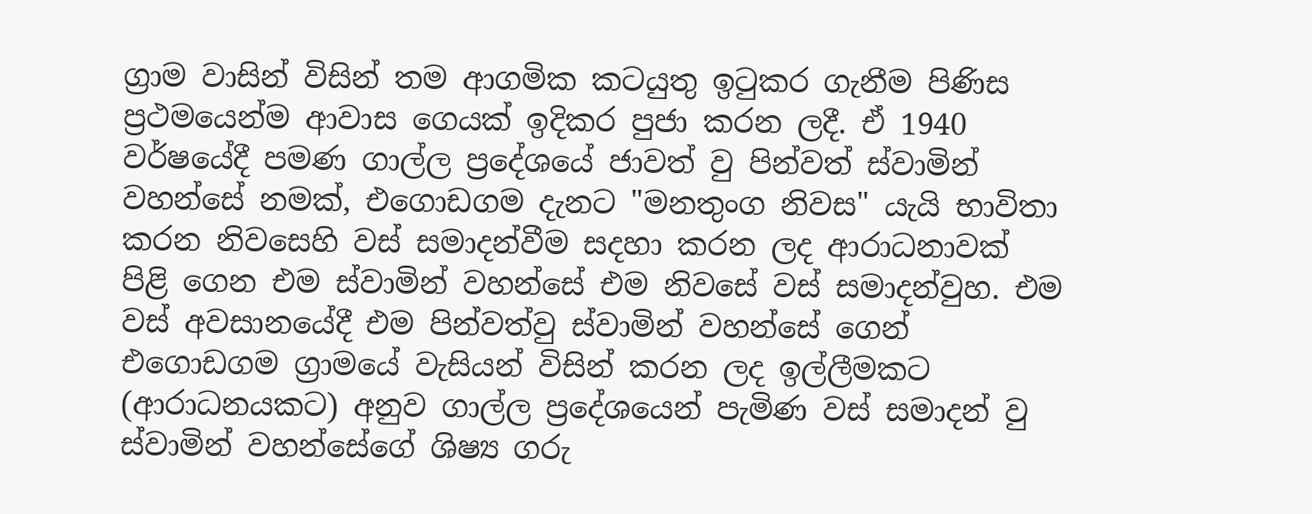ග්‍රාම වාසින් විසින් තම ආගමික කටයුතු ඉටුකර ගැනීම පිණිස ප්‍රථමයෙන්ම ආවාස ගෙයක් ඉදිකර පුජා කරන ලදී. ඒ 1940 වර්ෂයේදී පමණ ගාල්ල ප්‍රදේශයේ ජාවත් වු පින්වත් ස්වාමින් වහන්සේ නමක්, එගොඩගම දැනට "මනතුංග නිවස" යැයි භාවිතා කරන නිවසෙහි වස් සමාදන්වීම සදහා කරන ලද ආරාධනාවක් පිළි ගෙන එම ස්වාමින් වහන්සේ එම නිවසේ වස් සමාදන්වුහ. එම වස් අවසානයේදී එම පින්වත්වු ස්වාමින් වහන්සේ ගෙන් එගොඩගම ග්‍රාමයේ වැසියන් විසින් කරන ලද ඉල්ලීමකට (ආරාධනයකට) අනුව ගාල්ල ප්‍රදේශයෙන් පැමිණ වස් සමාදන් වු ස්වාමින් වහන්සේගේ ශිෂ්‍ය ගරු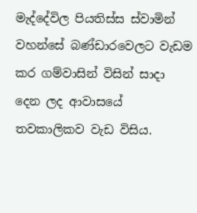මැද්දේවිල පියතිස්ස ස්වාමින් වහන්සේ බණ්ඩාරවෙලට වැඩම කර ගම්වාසින් විසින් සාදා දෙන ලද ආවාසයේ තවකාලිකව වැඩ විසිය.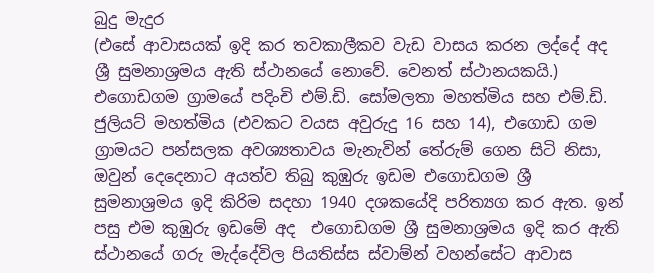බුදු මැදුර
(එසේ ආවාසයක් ඉදි කර තවකාලීකව වැඩ වාසය කරන ලද්දේ අද ශ්‍රී සුමනාශ්‍රමය ඇති ස්ථානයේ නොවේ. වෙනත් ස්ථානයකයි.) එගොඩගම ග්‍රාමයේ පදිංචි එම්.ඩි. සෝමලතා මහත්මිය සහ එම්.ඩි. ජුලියට් මහත්මිය (එවකට වයස අවුරුදු 16 සහ 14), එගොඩ ගම ග්‍රාමයට පන්සලක අවශ්‍යතාවය මැනැවින් තේරුම් ගෙන සිටි නිසා, ඔවුන් දෙදෙනාට අයත්ව තිබු කුඹුරු ඉඩම එගොඩගම ශ්‍රී සුමනාශ්‍රමය ඉදි කිරිම සදහා 1940 දශකයේදි පරිත්‍යග කර ඇත. ඉන් පසු එම කුඹුරු ඉඩමේ අද  එගොඩගම ශ්‍රී සුමනාශ්‍රමය ඉදි කර ඇති ස්ථානයේ ගරු මැද්දේවිල පියතිස්ස ස්වාම්න් වහන්සේට ආවාස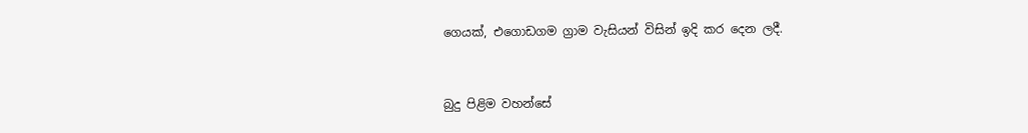ගෙයක්, එගොඩගම ග්‍රාම වැසියන් විසින් ඉදි කර දෙන ලදී.


බුදු පිළිම වහන්සේ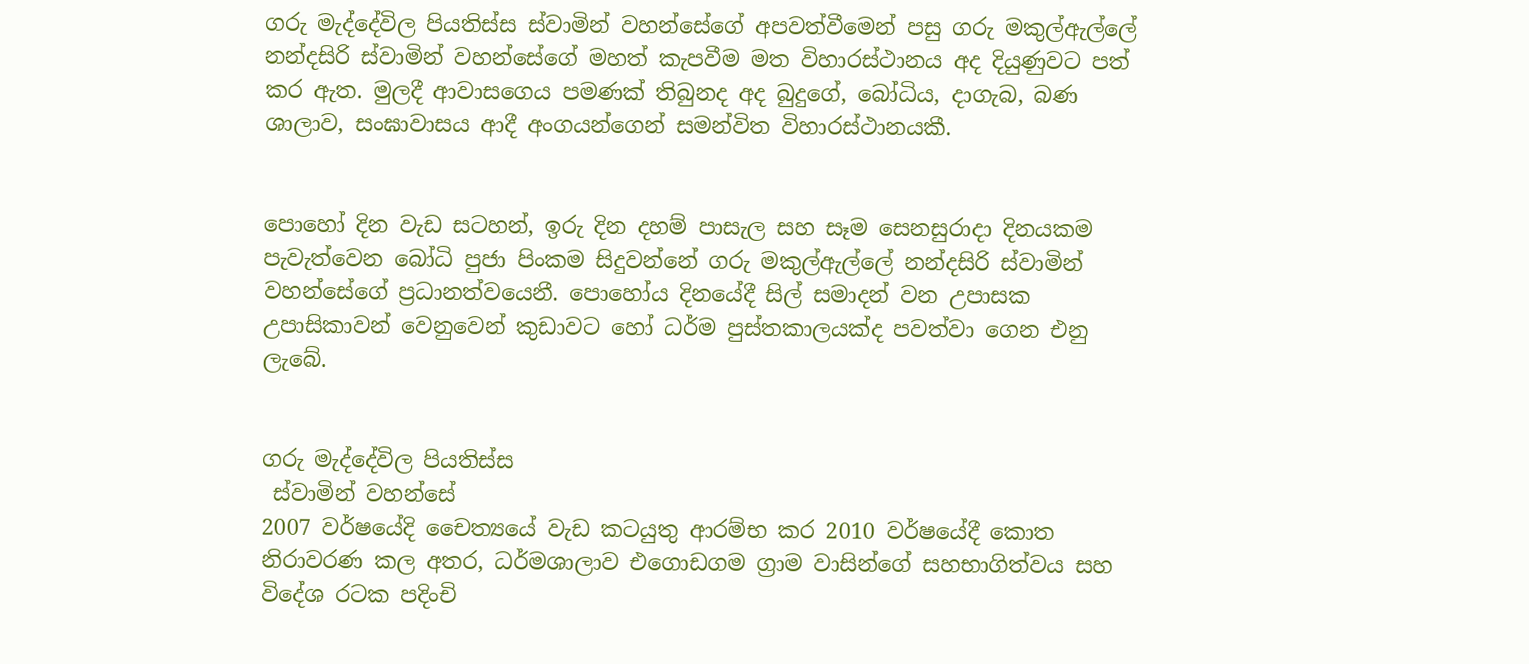ගරු මැද්දේවිල පියතිස්ස ස්වාමින් වහන්සේගේ අපවත්වීමෙන් පසු ගරු මකුල්ඇල්ලේ නන්දසිරි ස්වාමින් වහන්සේගේ මහත් කැපවීම මත විහාරස්ථානය අද දියුණුවට පත් කර ඇත. මුලදී ආවාසගෙය පමණක් තිබුනද අද බුදුගේ, බෝධිය, දාගැබ, බණ ශාලාව, සංඝාවාසය ආදී අංගයන්ගෙන් සමන්විත විහාරස්ථානයකී.


පොහෝ දින වැඩ සටහන්, ඉරු දින දහම් පාසැල සහ සෑම සෙනසුරාදා දිනයකම පැවැත්වෙන බෝධි පුජා පිංකම සිදුවන්නේ ගරු මකුල්ඇල්ලේ නන්දසිරි ස්වාමින් වහන්සේගේ ප්‍රධානත්වයෙනී. පොහෝය දිනයේදී සිල් සමාදන් වන උපාසක උපාසිකාවන් වෙනුවෙන් කුඩාවට හෝ ධර්ම පුස්තකාලයක්ද පවත්වා ගෙන එනු ලැබේ.


ගරු මැද්දේවිල පියතිස්ස
 ස්වාමින් වහන්සේ
2007 වර්ෂයේදි චෛත්‍යයේ වැඩ කටයුතු ආරම්භ කර 2010 වර්ෂයේදී කොත නිරාවරණ කල අතර, ධර්මශාලාව එගොඩගම ග්‍රාම වාසින්ගේ සහභාගිත්වය සහ විදේශ රටක පදිංචි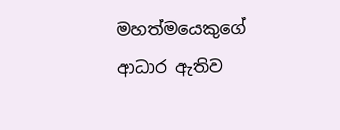මහත්මයෙකුගේ ආධාර ඇතිව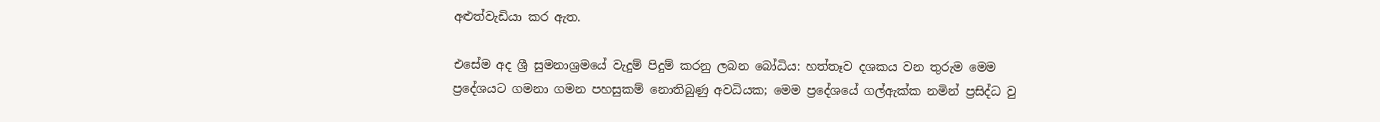අළුත්වැඩියා කර ඇත.

එසේම අද ශ්‍රී සුමනාශ්‍රමයේ වැදුම් පිදුම් කරනු ලබන බෝධිය: හත්තෑව දශකය වන තුරුම මෙම ප්‍රදේශයට ගමනා ගමන පහසුකම් නොතිබුණු අවධියක; මෙම ප්‍රදේශයේ ගල්ඇක්ක නමින් ප්‍රසිද්ධ වු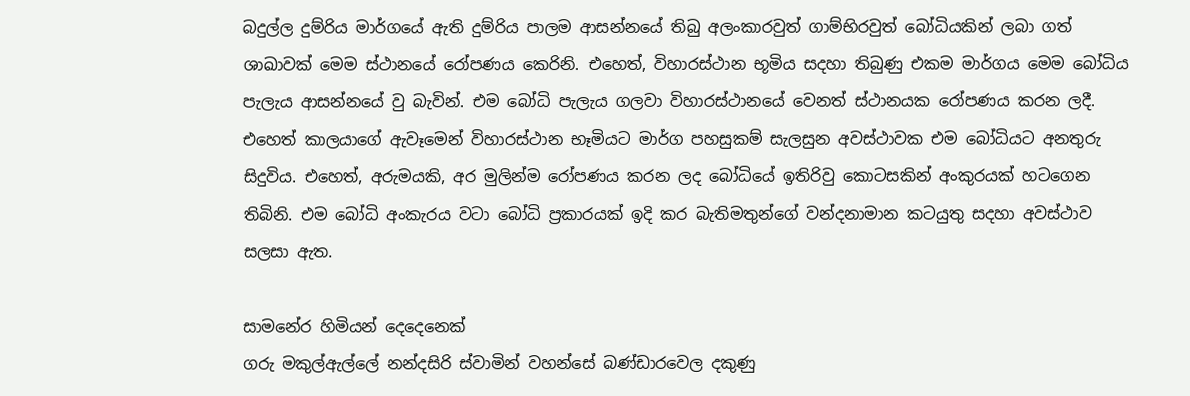බදුල්ල දුම්රිය මාර්ගයේ ඇති දුම්රිය පාලම ආසන්නයේ තිබු අලංකාරවුත් ගාම්භිරවුත් බෝධියකින් ලබා ගත් ශාඛාවක් මෙම ස්ථානයේ රෝපණය කෙරිනි. එහෙත්, විහාරස්ථාන‍ භූමිය සදහා තිබුණු එකම මාර්ගය මෙම බෝධිය පැලැය ආසන්නයේ වු බැවින්. එම බෝධි පැලැය ගලවා විහාරස්ථානයේ වෙනත් ස්ථානයක රෝපණය කරන ලදී. එහෙත් කාලයාගේ ඇවෑමෙන් විහාරස්ථාන භෑමියට මාර්ග පහසුකම් සැලසුන අවස්ථාවක එම බෝධියට අනතුරු සිදුවිය. එහෙත්, අරුමයකි, අර මුලින්ම රෝපණය කරන ලද බෝධියේ ඉතිරිවු කොටසකින් අංකුරයක් හටගෙන තිබිනි. එම බෝධි අංකැරය වටා බෝධි ප්‍රකාරයක් ඉදි කර බැතිමතුන්ගේ වන්දනාමාන කටයුතු සදහා අවස්ථාව සලසා ඇත.

සාමනේර හිමියන් දෙදෙනෙක්
ගරු මකුල්ඇල්ලේ නන්දසිරි ස්වාමින් වහන්සේ බණ්ඩාරවෙල දකුණු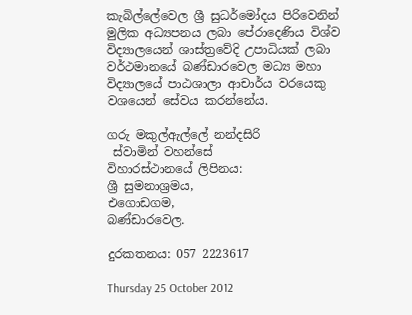කැබිල්ලේවෙල ශ්‍රී සුධර්මෝදය පිරිවෙනින් මුලික අධ්‍යපනය ලබා පේරාදෙණිය විශ්ව විද්‍යාලයෙන් ශාස්ත්‍රවේදි උපාධියක් ලබා වර්ථමානයේ බණ්ඩාරවෙල මධ්‍ය මහා විද්‍යාලයේ පාඨශාලා ආචාර්ය වරයෙකු වශයෙන් සේවය කරන්නේය.

ගරු මකුල්ඇල්ලේ නන්දසිරි
 ස්වාමින් වහන්සේ
විහාරස්ථානයේ ලිපිනය:
ශ්‍රී සුමනාශ්‍රමය,
එගොඩගම,
බණ්ඩාරවෙල.

දුරකතනය: 057 2223617

Thursday 25 October 2012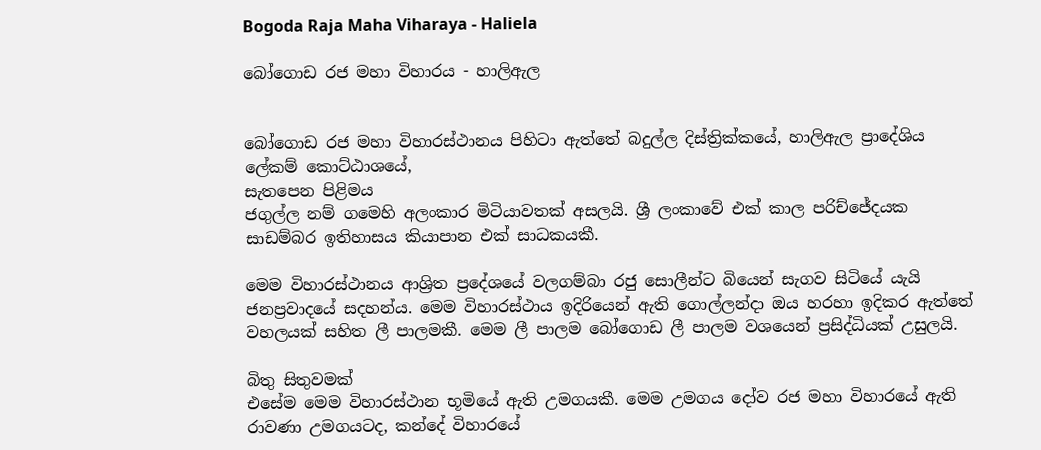Bogoda Raja Maha Viharaya - Haliela

බෝගොඩ රජ මහා විහාරය - හාලිඇල


බෝගොඩ රජ මහා විහාරස්ථානය පිහිටා ඇත්තේ බදුල්ල දිස්ත්‍රික්කයේ, හාලිඇල ප්‍රාදේශිය ලේකම් කොට්ඨාශයේ,
සැතපෙන පිළිමය
ජගුල්ල නම් ගමෙහි අලංකාර මිටියාවතක් අසලයි. ශ්‍රී ලංකාවේ එක් කාල පරිච්ජේදයක සාඩම්බර ඉතිහාසය කියාපාන එක් සාධකයකී.

මෙම විහාරස්ථානය ආශ්‍රිත ප්‍රදේශයේ වලගම්බා රජු සොලීන්ට බියෙන් සැගව සිටියේ යැයි ජනප්‍රවාදයේ සදහන්ය. මෙම විහාරස්ථාය ඉදිරියෙන් ඇති ගොල්ලන්දා ඔය හරහා ඉදිකර ඇත්තේ වහලයක් සහිත ලී පාලමකී. මෙම ලී පාලම බෝ‍ගොඩ ලී පාලම වශයෙන් ප්‍රසිද්ධියක් උසුලයි.

බිතු සිතුවමක්
එසේම මෙම විහාරස්ථාන භූමියේ ඇති උමගයකී. මෙම උමගය දෝව රජ මහා විහාරයේ ඇති රාවණා උමගයටද, කන්දේ විහාරයේ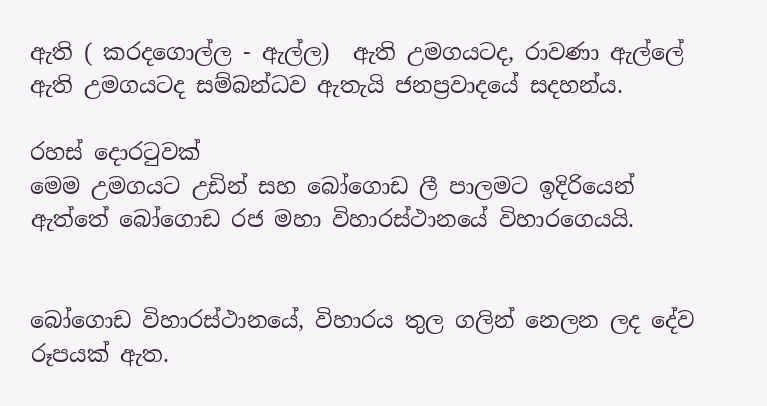ඇති ( කරදගොල්ල - ඇල්ල)  ඇති උමගයටද, රාවණා ඇල්ලේ ඇති උමගයටද සම්බන්ධව ඇතැයි ජනප්‍රවාදයේ සදහන්ය.

රහස් දොරටුවක්
මෙම උමගයට උඩින් සහ බෝගොඩ ලී පාලමට ඉදිරියෙන් ඇත්තේ බෝගොඩ රජ මහා විහාරස්ථානයේ විහාරගෙයයි.


බෝගොඩ විහාරස්ථානයේ, විහාරය තුල ගලින් නෙලන ලද දේව රූපයක් ඇත.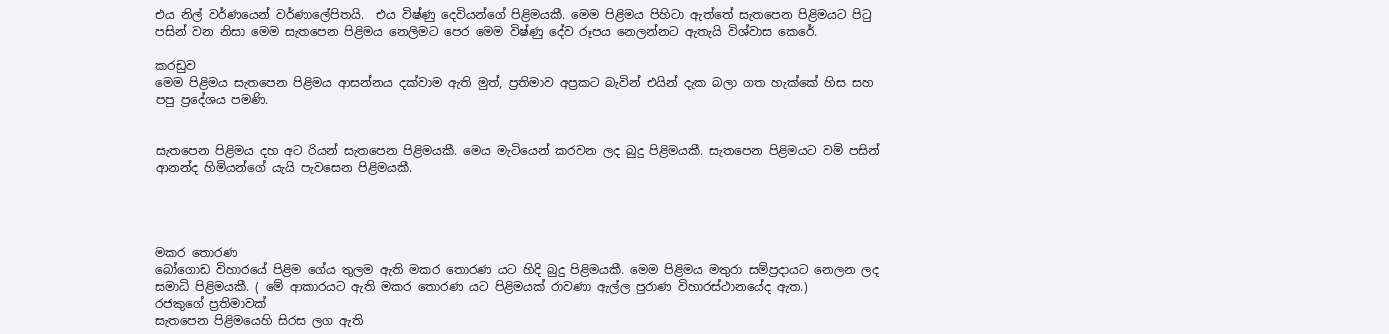එය නිල් වර්ණයෙන් වර්ණාලේපිතයි.  එය විෂ්ණු දෙවියන්ගේ පිළිමයකී. මෙම පිළිමය පිහිටා ඇත්තේ සැතපෙන පිළිමයට පිටු පසින් වන නිසා මෙම සැතපෙන පිළිමය නෙලිමට පෙර මෙම විෂ්ණු දේව රූපය නෙලන්නට ඇතැයි විශ්වාස කෙරේ.

කරඩුව
මෙම පිළිමය සැතපෙන පිළිමය ආසන්නය දක්වාම ඇති මුත්, ප්‍රතිමාව අප්‍රකට බැවින් එයින් දැක බලා ගත හැක්කේ හිස සහ පපු ප්‍රදේශය පමණි.


සැතපෙන පිළිමය දහ අට රියන් සැතපෙන පිළිමයකී. මෙය මැටියෙන් කරවන ලද බුදු පිළිමයකී. සැතපෙන පිළිමයට වම් පසින් ආනන්ද හිමියන්ගේ යැයි පැවසෙන පිළිමයකී.




මකර තොරණ
බෝගොඩ විහාරයේ පිළිම ගේය තුලම ඇති මකර තොරණ යට හිදි බුදු පිළිමයකී. මෙම පිළිමය මතුරා සම්ප්‍රදායට නෙලන ලද සමාධි පිළිමයකී. ( මේ ආකාරයට ඇති මකර තොරණ යට පිළිමයක් රාවණා ඇල්ල පුරාණ විහාරස්ථානයේද ඇත.)
රජකුගේ ප්‍රතිමාවක්
සැතපෙන පිළිමයෙහි සිරස ලග ඇති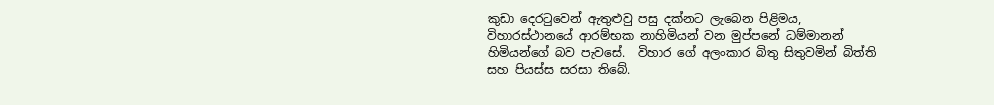කුඩා ‍දෙරටුවෙන් ඇතුළුවු පසු දක්නට ලැබෙන පිළිමය, විහාරස්ථානයේ ආරම්භක නාහිමියන් වන මුප්පනේ ධම්මානන් හිමියන්ගේ බව පැවසේ.  විහාර ගේ අලංකාර බිතු සිතුවමින් බිත්ති සහ පියස්ස සරසා තිබේ.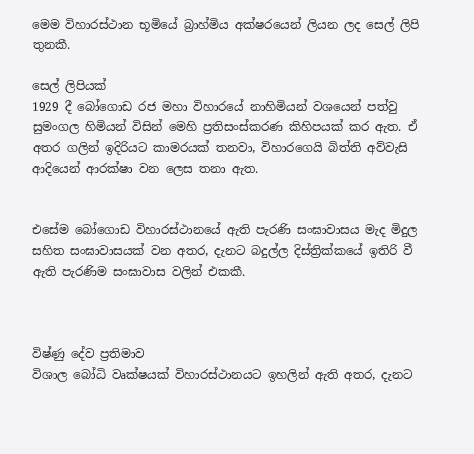මෙම විහාරස්ථාන භූමියේ බ්‍රාහ්මිය අක්ෂරයෙන් ලියන ලද සෙල් ලිපි තුනකී.

සෙල් ලිපියක්
1929 දී බෝගොඩ රජ මහා විහාරයේ නාහිමියන් වශයෙන් පත්වු සුමංගල හිමියන් විසින් මෙහි ප්‍රතිසංස්කරණ කිහිපයක් කර ඇත. ඒ අතර ගලින් ඉදිරියට කාමරයක් තනවා, විහාරගෙයි බිත්ති අව්වැසි ආදියෙන් ආරක්ෂා වන ලෙස තනා ඇත.


එසේම බෝගොඩ විහාරස්ථානයේ ඇති පැරණි සංඝාවාසය මැද මිදුල සහිත සංඝාවාසයක් වන අතර, දැනට බදුල්ල දිස්ත්‍රික්කයේ ඉතිරි වී ඇති පැරණිම සංඝාවාස වලින් එකකී.



විෂ්ණු දේව ප්‍රතිමාව
විශාල බෝධි වෘක්ෂයක් විහාරස්ථානයට ඉහලින් ඇති අතර, දැනට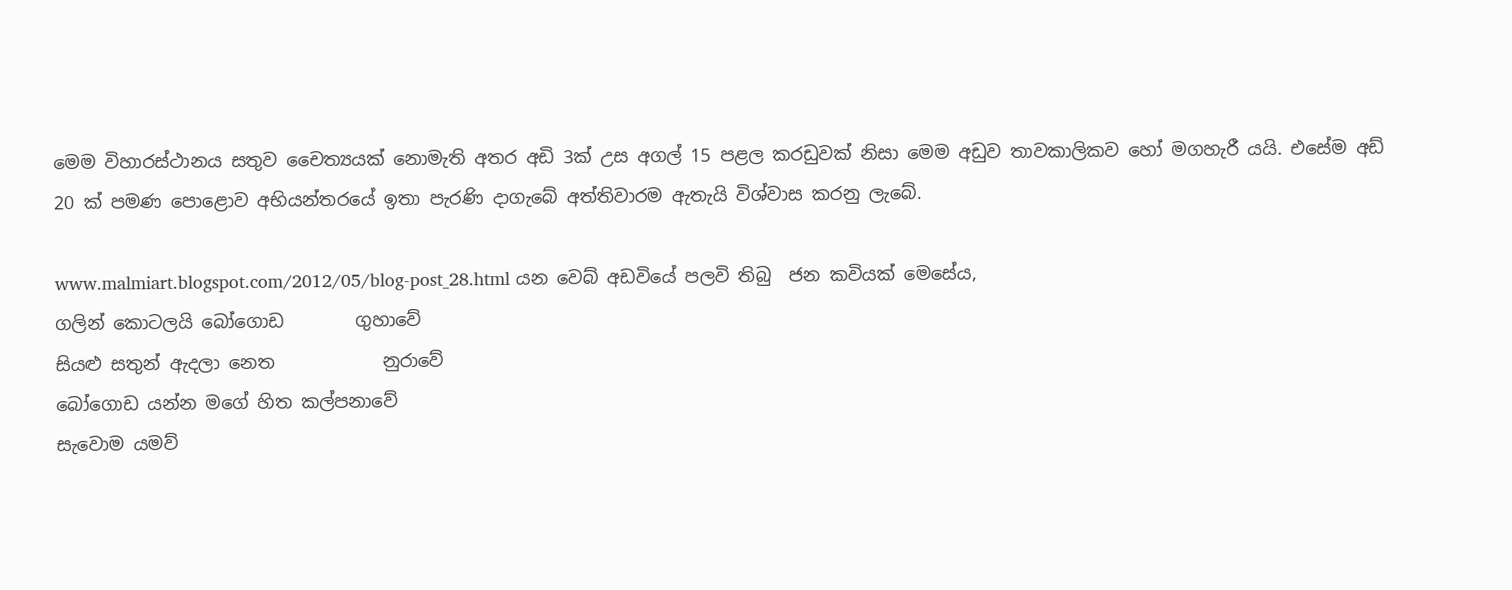මෙම විහාරස්ථාන‍ය සතුව චෛත්‍යයක් නොමැති අතර අඩි 3ක් උස අගල් 15 පළල කරඩුවක් නිසා මෙම අඩුව තාවකාලිකව හෝ මගහැරී යයි. එසේම අඩ් 20 ක් පමණ පොළොව අභියන්තරයේ ඉතා පැරණි දාගැ‍බේ අත්තිවාරම ඇතැයි විශ්වාස කරනු ලැබේ.

www.malmiart.blogspot.com/2012/05/blog-post_28.html යන වෙබ් අඩවියේ පලවි තිබු  ජන කවියක් මෙසේය,
ගලින් කොටලයි බෝගොඩ        ගුහාවේ
සියළු සතුන් ඇදලා නෙත            නුරාවේ
බෝගොඩ යන්න මගේ හිත කල්පනාවේ
සැවොම යමව්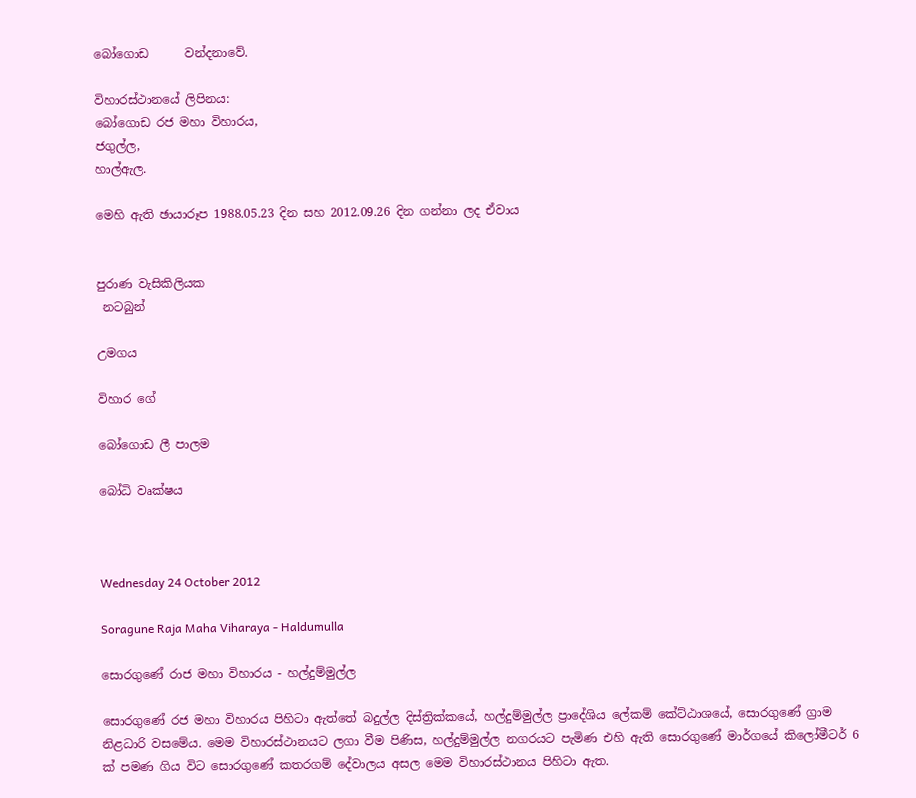බෝගොඩ      වන්දනාවේ.

විහාරස්ථානයේ ලිපිනය:
බෝගොඩ රජ මහා විහාරය,
ජගුල්ල,
හාල්ඇල.

මෙහි ඇති ඡායාරූප 1988.05.23 දින සහ 2012.09.26 දින ගන්නා ලද ඒවාය


පුරාණ වැසිකිලියක
 නටබුන්

උමගය

විහාර ගේ

බෝගොඩ ලී පාලම

බෝධි වෘක්ෂය



Wednesday 24 October 2012

Soragune Raja Maha Viharaya - Haldumulla

සොරගුණේ රාජ මහා විහාරය - හල්දුම්මුල්ල

සොරගුණේ රජ මහා විහාරය පිහිටා ඇත්තේ බදුල්ල දිස්ත්‍රික්කයේ, හල්දුම්මුල්ල ප්‍රාදේශිය ලේකම් කේට්ඨාශයේ, සොරගුණේ ග්‍රාම නිළධාරි වසමේය. මෙම විහාරස්ථානයට ලගා වීම පිණිස, හල්දුම්මුල්ල නගරයට පැමිණ එහි ඇති සොරගුණේ මාර්ගයේ කිලෝමීටර් 6 ක් පමණ ගිය විට සොරගුණේ කතරගම් දේවාලය අසල මෙම විහාරස්ථානය පිහිටා ඇත.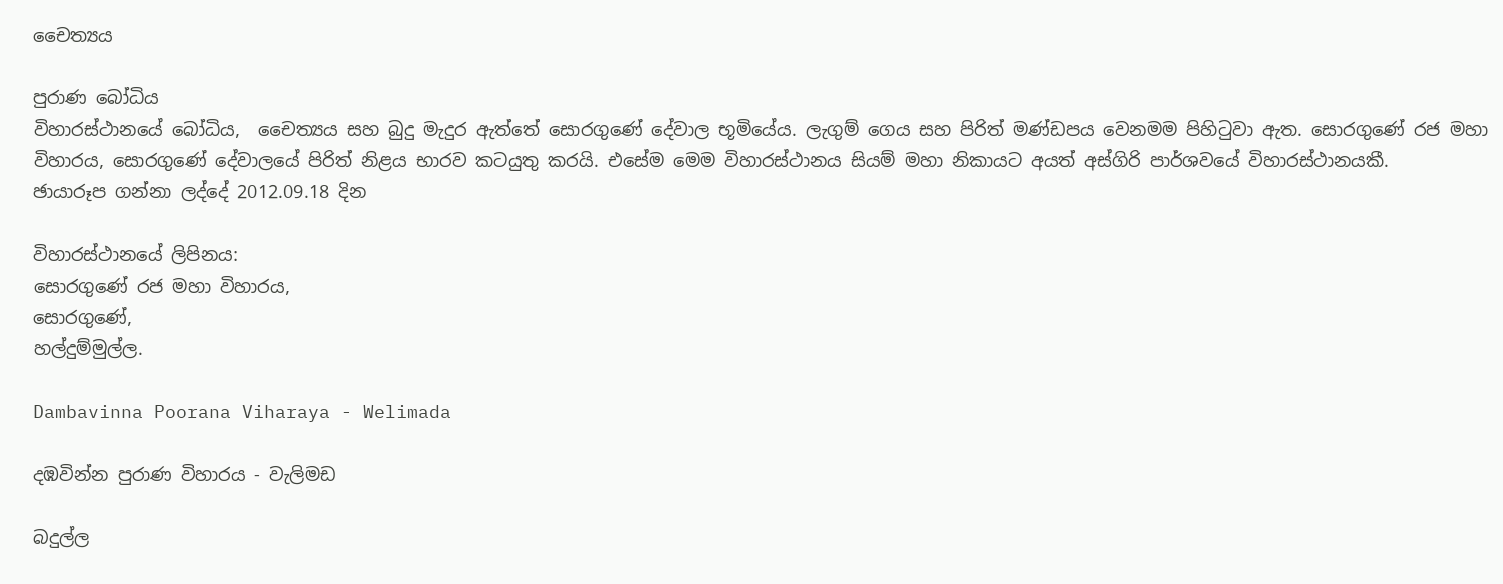චෛත්‍යය

පුරාණ බෝධිය
විහාරස්ථානයේ බෝධිය,  චෛත්‍යය සහ බුදු මැදුර ඇත්තේ සොරගුණේ දේවාල භූමියේය. ලැගුම් ගෙය සහ පිරිත් මණ්ඩපය වෙනමම පිහිටුවා ඇත. සොරගුණේ රජ මහා විහාරය, සොරගුණේ දේවාලයේ පිරිත් නිළය භාරව කටයුතු කරයි. එසේම මෙම විහාරස්ථානය සියම් මහා නිකායට අයත් අස්ගිරි පාර්ශවයේ විහාරස්ථානයකී.
ඡායාරූප ගන්නා ලද්දේ 2012.09.18 දින

විහාරස්ථානයේ ලිපිනය:
සොරගුණේ රජ මහා විහාරය,
සොරගුණේ,
හල්දුම්මුල්ල.

Dambavinna Poorana Viharaya - Welimada

දඹවින්න පුරාණ විහාරය - වැලිමඩ

බදුල්ල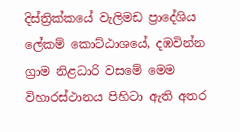දිස්ත්‍රික්කයේ වැලිමඩ ප්‍රාදේශිය ලේකම් කොට්ඨාශයේ, දඹවින්න ග්‍රාම නිළධාරි වසමේ මෙම විහාරස්ථානය පිහිටා ඇති අතර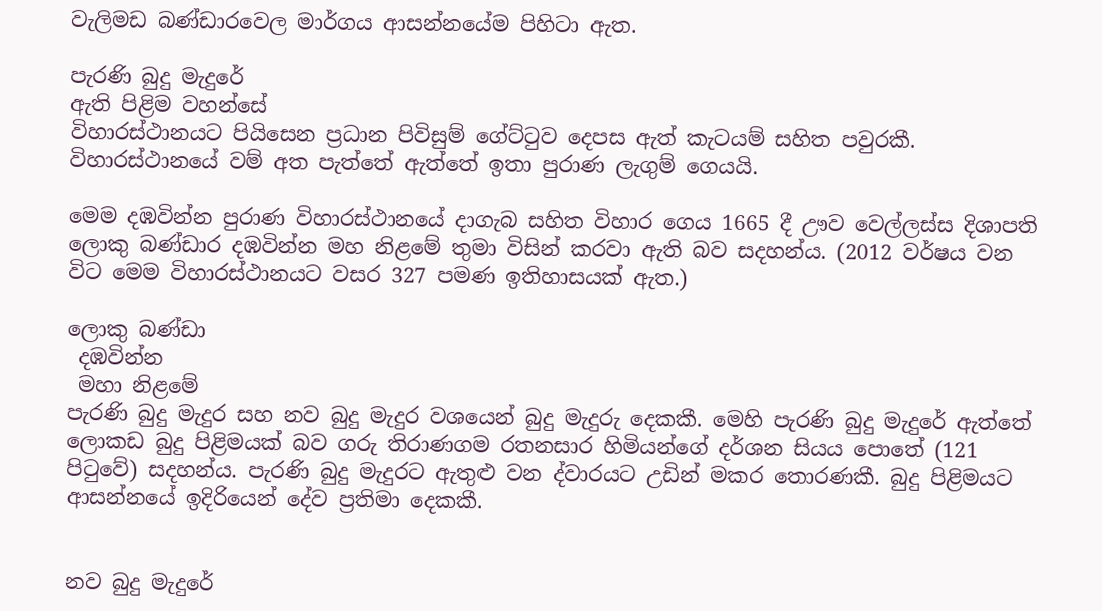වැලිමඩ බණ්ඩාරවෙල මාර්ගය ආසන්නයේම පිහිටා ඇත.

පැරණි බුදු මැදුරේ
ඇති පිළිම වහන්සේ
විහාරස්ථානයට පියිසෙන ප්‍රධාන පිවිසුම් ගේට්ටුව දෙපස ඇත් කැටයම් සහිත පවුරකී. විහාරස්ථානයේ වම් අත පැත්තේ ඇත්තේ ඉතා පුරාණ ලැගුම් ගෙයයි.

මෙම දඹවින්න පුරාණ විහාරස්ථානයේ දාගැබ සහිත විහාර ගෙය 1665 දී ඌව වෙල්ලස්ස දිශාපති ලොකු බණ්ඩාර දඹවින්න මහ නිළමේ තුමා විසින් කරවා ඇති බව සදහන්ය. (2012 වර්ෂය වන විට මෙම විහාරස්ථානයට වසර 327 පමණ ඉතිහාසයක් ඇත.)

ලොකු බණ්ඩා
 දඹවින්න
 මහා නිළමේ
පැරණි බුදු මැදුර සහ නව බුදු මැදුර වශයෙන් බුදු මැදුරු දෙකකී. මෙහි පැරණි බුදු මැදුරේ ඇත්තේ ලොකඩ බුදු පිළිමයක් බව ගරු තිරාණගම රතනසාර හිමියන්ගේ දර්ශන සියය පොතේ (121 පිටුවේ) සදහන්ය. පැරණි බුදු මැදුරට ඇතුළු වන ද්වාරයට උඩින් මකර තොරණකී. බුදු පිළිමයට ආසන්නයේ ඉදිරියෙන් දේව ප්‍රතිමා දෙකකී.


නව බුදු මැදුරේ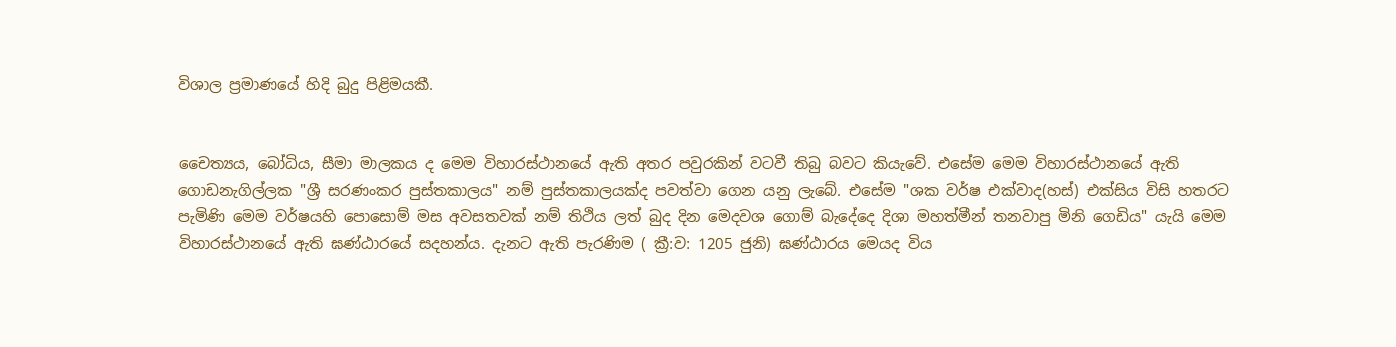විශාල ප්‍රමාණයේ හිදි බුදු පිළිමයකී.


චෛත්‍යය, බෝධිය, සීමා මාලකය ද මෙම විහාරස්ථානයේ ඇති අතර පවුරකින් වටවී තිබු බවට කියැවේ. එසේම මෙම විහාරස්ථානයේ ඇති ගොඩනැගිල්ලක "ශ්‍රී සරණංකර පුස්තකාලය" නම් පුස්තකාලයක්ද පවත්වා ගෙන යනු ලැබේ. එසේම "ශක වර්ෂ එක්වාද(හස්) එක්සිය විසි හතරට පැමිණි මෙම වර්ෂයහි පොසොම් මස අවසතවක් නම් තිථිය ලත් බුද දින මෙදවශ ගොම් බැදේදෙ දිශා මහත්මීන් තනවාපු මිනි ගෙඩිය" යැයි මෙම විහාරස්ථානයේ ඇති ඝණ්ඨාරයේ සදහන්ය. දැනට ඇති පැරණිම ( ක්‍රී:ව: 1205 ජුනි) ඝණ්ඨාරය මෙයද විය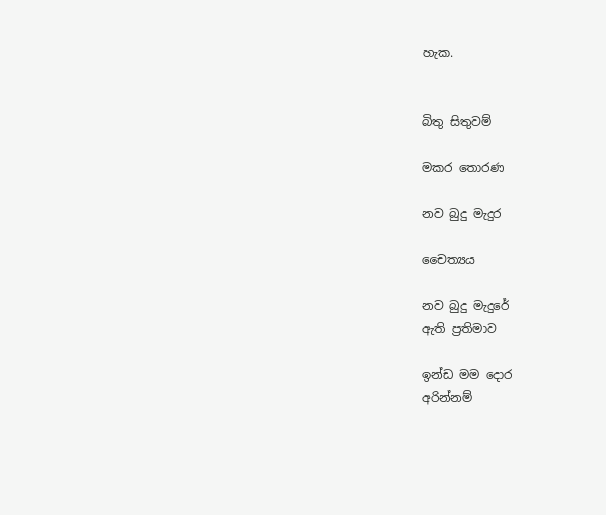හැක.


බිතු සිතුවම්

මකර තොරණ

නව බුදු මැදුර

චෛත්‍යය

නව බුදු මැදුරේ
ඇති ප්‍රතිමාව

ඉන්ඩ මම දොර
අරින්නම්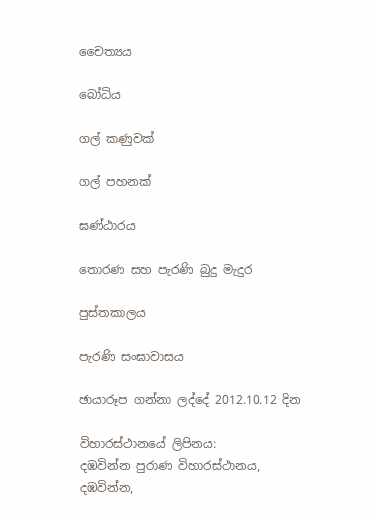චෛත්‍යය

බෝධිය

ගල් කණුවක්

ගල් පහනක්

ඝණ්ඨාරය

තොරණ සහ පැරණි බුදු මැදුර

පුස්තකාලය

පැරණි සංඝාවාසය

ඡායාරූප ගන්නා ලද්දේ 2012.10.12 දින

විහාරස්ථානයේ ලිපිනය:
දඹවින්න පුරාණ විහාරස්ථානය,
දඹවින්න,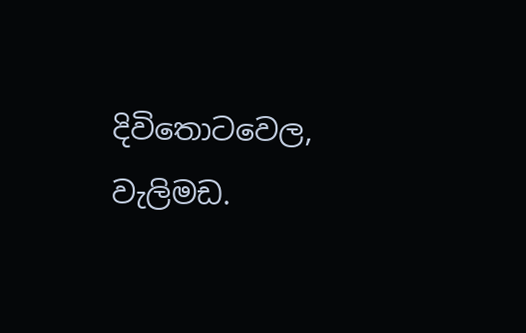දිවිතොටවෙල,
වැලිමඩ.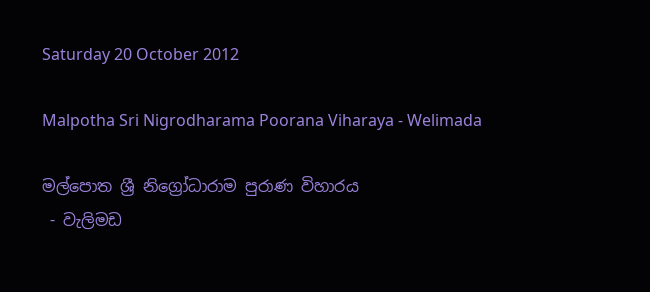Saturday 20 October 2012

Malpotha Sri Nigrodharama Poorana Viharaya - Welimada

මල්පොත ශ්‍රී නිග්‍රෝධාරාම පුරාණ විහාරය
 - වැලිමඩ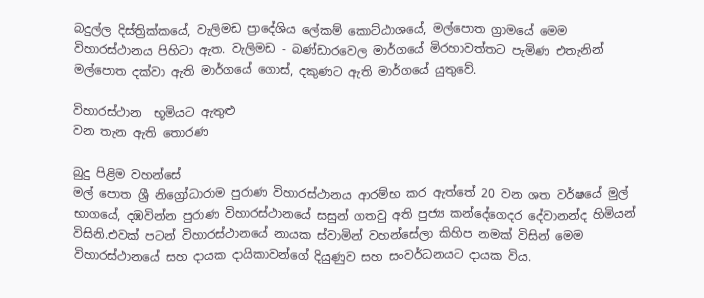බදුල්ල දිස්ත්‍රික්කයේ, වැලිමඩ ප්‍රාදේශිය ලේකම් කොට්ඨාශයේ, මල්පොත ග්‍රාමයේ මෙම විහාරස්ථානය පිහිටා ඇත. වැලිමඩ - බණ්ඩාරවෙල මාර්ගයේ මිරහාවත්තට පැමිණ එතැනින් මල්පොත දක්වා ඇති මාර්ගයේ ගොස්, දකුණට ඇති මාර්ගයේ යුතුවේ.

විහාරස්ථාන  භූමියට ඇතුළු
වන තැන ඇති තොරණ

බුදු පිළිම වහන්සේ
මල් පොත ශ්‍රී නිග්‍රෝධාරාම පුරාණ විහාරස්ථානය ආරම්භ කර ඇත්තේ 20 වන ශත වර්ෂයේ මුල් භාගයේ, දඹවින්න පුරාණ විහාරස්ථානයේ සසුන් ගතවු අති පුජ්‍ය කන්දේගෙදර දේවානන්ද හිමියන් විසිනි.එවක් පටන් විහාරස්ථානයේ නායක ස්වාමින් වහන්සේලා කිහිප නමක් විසින් මෙම විහාරස්ථානයේ සහ දායක දායිකාවන්ගේ දියුණුව සහ සංවර්ධනයට දායක විය.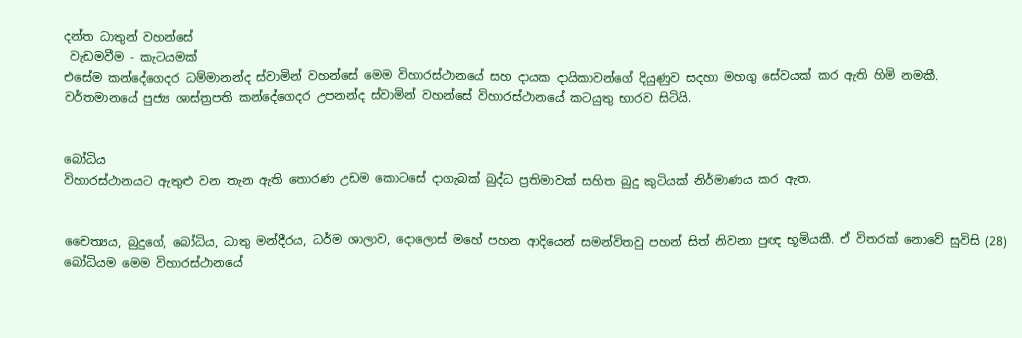දන්ත ධාතුන් වහන්සේ
 වැඩමවීම - කැටයමක්
එසේම කන්දේගෙදර ධම්මානන්ද ස්වාමින් වහන්සේ මෙම විහාරස්ථානයේ සහ දායක දායිකාවන්ගේ දියුණුව සදහා මහගු සේවයක් කර ඇති හිමි නමකී.  වර්තමානයේ පුජ්‍ය ශාස්ත්‍රපති කන්දේගෙදර උපනන්ද ස්වාමින් වහන්සේ විහාරස්ථානයේ කටයුතු භාරව සිටියි.


බෝධිය
විහාරස්ථානයට ඇතුළු වන තැන ඇති තොරණ උඩම කොටසේ දාගැබක් බුද්ධ ප්‍රතිමාවක් සහිත බුදු කුටියක් නිර්මාණය කර ඇත.


චෛත්‍යය, බුදුගේ, බෝධිය, ධාතු මන්දීරය, ධර්ම ශාලාව, දොලොස් මහේ පහන ආදියෙන් සමන්විතවු පහන් සිත් නිවනා පුඥ භූමියකී. ඒ විතරක් නොවේ සුවිසි (28) බෝධියම මෙම විහාරස්ථානයේ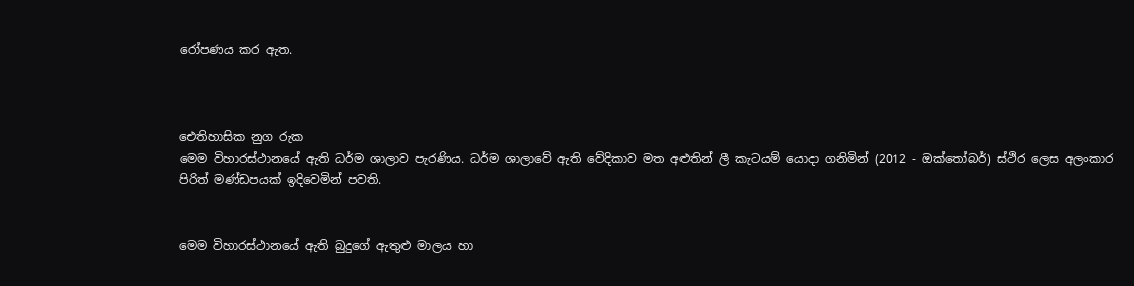රෝපණය කර ඇත.



ඓතිහාසික නුග රුක
මෙම විහාරස්ථානයේ ඇති ධර්ම ශාලාව පැරණිය. ධර්ම ශාලාවේ ඇති වේදිකාව මත අළුතින් ලී කැටයම් යොදා ගනිමින් (2012 - ඔක්තෝබර්) ස්ථිර ලෙස අලංකාර පිරිත් මණ්ඩපයක් ඉදිවෙමින් පවති.


මෙම විහාරස්ථානයේ ඇති බුදුගේ ඇතුළු මාලය හා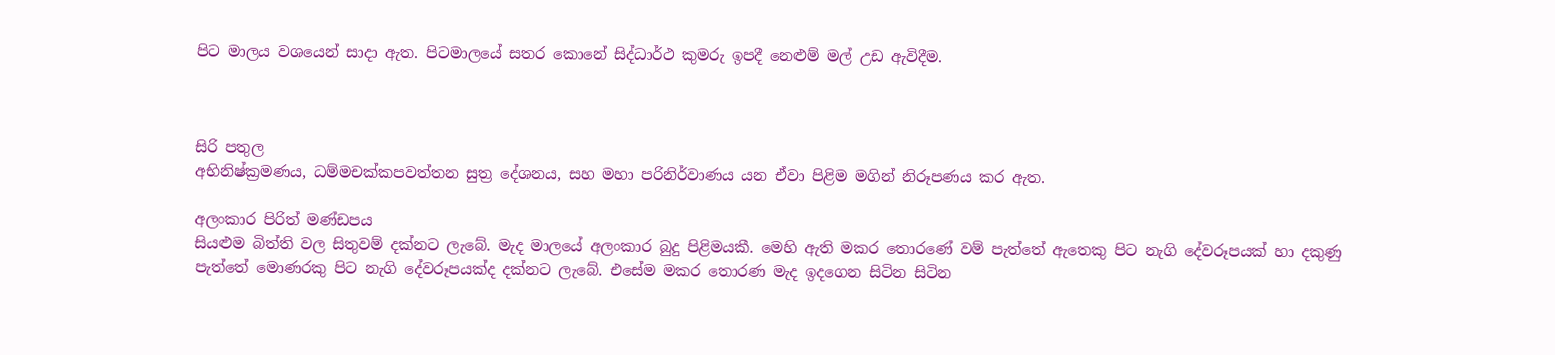පිට මාලය වශයෙන් සාදා ඇත. පිටමාලයේ සතර කොනේ සිද්ධාර්ථ කුමරු ඉපදී නෙළුම් මල් උඩ ඇවිදීම.



සිරි පතුල
අභිනිෂ්ක්‍රමණය, ධම්මචක්කපවත්තන සුත්‍ර දේශනය, සහ මහා පරිනිර්වාණය යන ඒවා පිළිම මගින් නිරූපණය කර ඇත.

අලංකාර පිරිත් මණ්ඩපය
සියළුම බිත්ති වල සිතුවම් දක්නට ලැබේ. මැද මාලයේ අලංකාර බුදු පිළිමයකී. මෙහි ඇති මකර තොරණේ වම් පැත්තේ ඇතෙකු පිට නැගි දේවරූපයක් හා දකුණු පැත්තේ මොණරකු පිට නැගි දේවරූපයක්ද දක්නට ලැබේ. එසේම මකර තොරණ මැද ඉදගෙන සිටින සිටින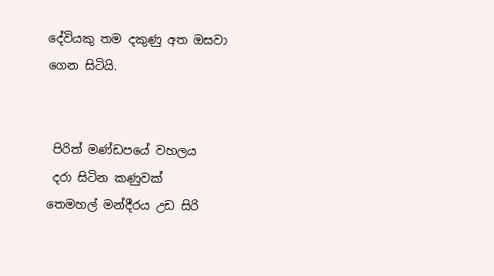දේවියකු තම දකුණු අත ඔසවා ගෙන සිටියි.


 පිරිත් මණ්ඩපයේ වහලය
 දරා සිටින කණුවක්
තෙමහල් මන්දීරය උඩ සිරි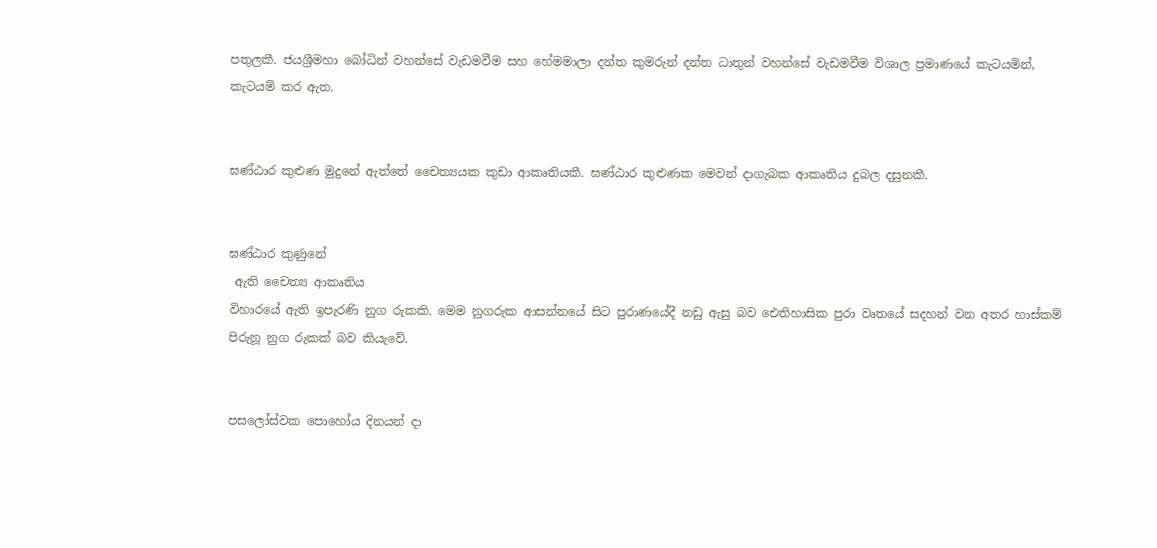පතුලකී. ජයශ්‍රීමහා බෝධින් වහන්සේ වැඩමවීම සහ හේමමාලා දන්ත කුමරුන් දන්ත ධාතුන් වහන්සේ වැඩමවීම විශාල ප්‍රමාණයේ කැටයමින්, කැටයම් කර ඇත.


ඝණ්ඨාර කුළුණ මුදුනේ ඇත්තේ චෛත්‍යයක කුඩා ආකෘතියකී. ඝණ්ඨාර කුළුණක මෙවන් දාගැබක ආකෘතිය දුබල දසුනකී.


ඝණ්ඨාර කුණුනේ
 ඇති ‍චෛත්‍ය ආකෘතිය
විහාරයේ ඇති ඉපැරණි නුග රුකකි. මෙම නුගරුක ආසන්නයේ සිට පුරාණයේදී නඩු ඇසු බව ‍ඓතිහාසික පුරා වෘතයේ සදහන් වන අතර හාස්කම් පිරුනූ නුග රුකක් බව කියැවේ.


පසලෝස්වක පොහෝය දිනයන් දා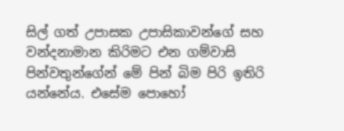සිල් ගත් උපාසක උපාසිකාවන්ගේ සහ වන්දනාමාන කිරිමට එන ගම්වාසි පින්වතුන්ගේන් මේ පින් බිම පිරි ඉතිරි යන්නේය. එසේම පොහෝ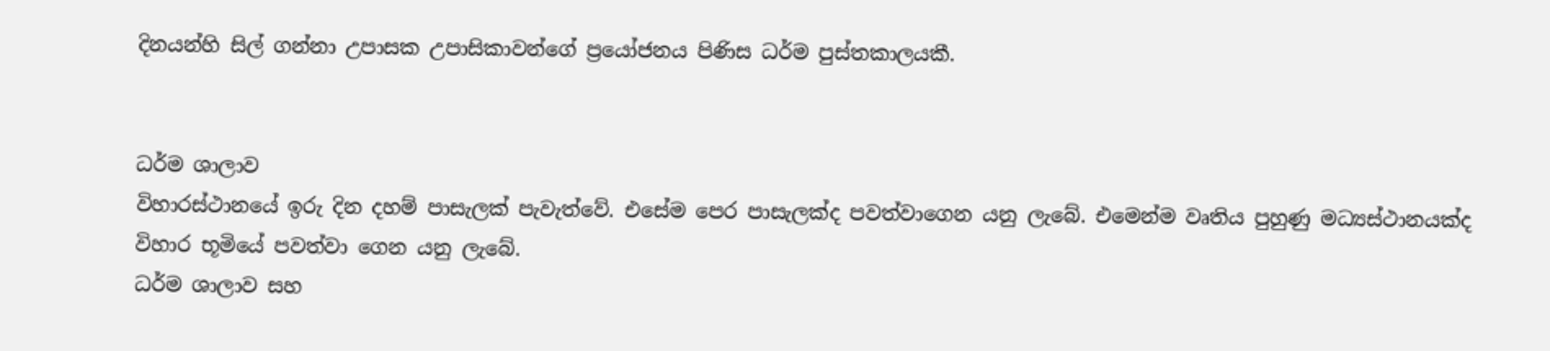දිනයන්හි සිල් ගන්නා උපාසක උපාසිකාවන්ගේ ප්‍රයෝජනය පිණිස ධර්ම පුස්තකාලයකී.


ධර්ම ශාලාව
විහාරස්ථානයේ ඉරු දින දහම් පාසැලක් පැවැත්වේ. එසේම පෙර පාසැලක්ද පවත්වාගෙන යනු ලැබේ. එමෙන්ම වෘතිය පුහුණු මධ්‍යස්ථානයක්ද විහාර භූමියේ පවත්වා ගෙන යනු ලැබේ.
ධර්ම ශාලාව සහ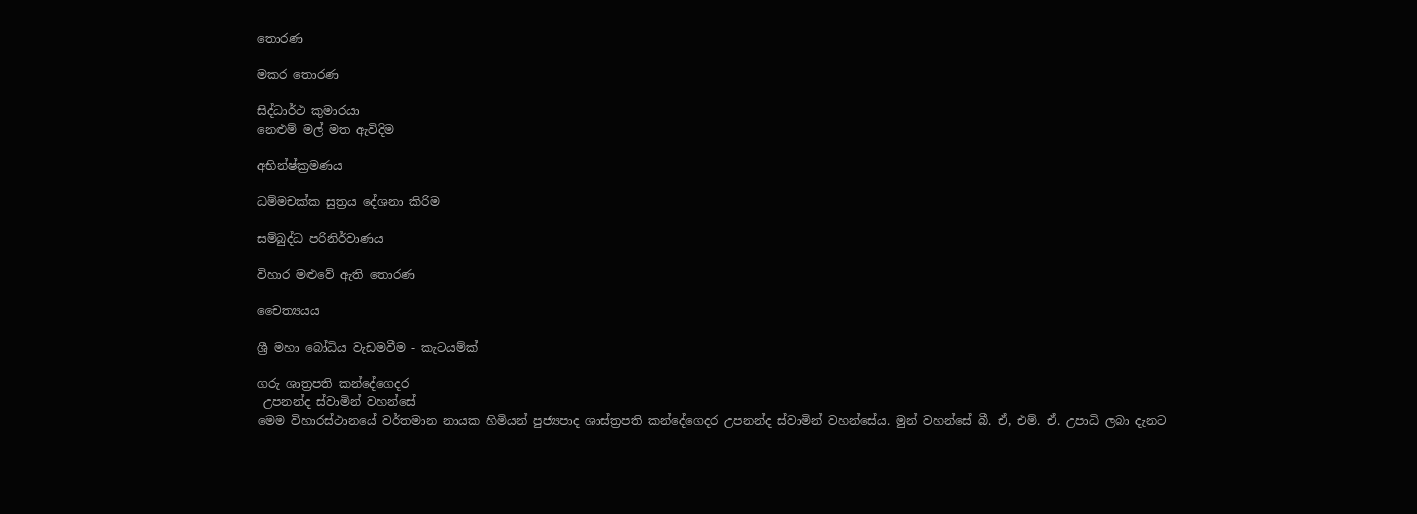තොරණ

මකර තොරණ

සිද්ධාර්ථ කුමාරයා
නෙළුම් මල් මත ඇවිදිම

අභින්ෂ්ක්‍රමණය

ධම්මචක්ක සුත්‍රය දේශනා කිරිම

සම්බුද්ධ පරිනිර්වාණය

විහාර මළුවේ ඇති තොරණ

චෛත්‍යයය

ශ්‍රී මහා බෝධිය වැඩමවීම - කැටයම්ක්

ගරු ශාත්‍රපති කන්දේගෙදර
 උපනන්ද ස්වාමින් වහන්සේ
මෙම විහාරස්ථානයේ වර්තමාන නායක හිමියන් පුජ්‍යපාද ශාස්ත්‍රපති කන්දේගෙදර උපනන්ද ස්වාමින් වහන්සේය. මුන් වහන්සේ බී. ඒ, එම්. ඒ. උපාධි ලබා දැනට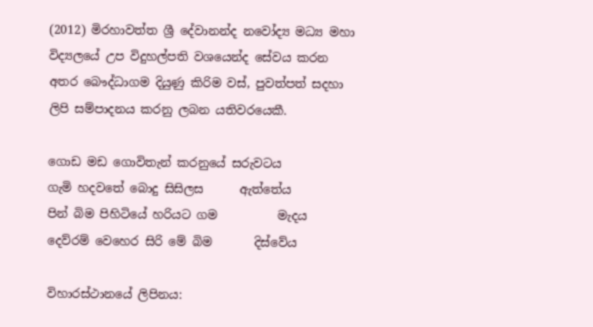(2012) මිරහාවත්ත ශ්‍රී දේවානන්ද නවෝද්‍ය මධ්‍ය මහා විද්‍යලයේ උප විදුහල්පති වශයෙන්ද සේවය කරන අතර බෞද්ධාගම දියුණු කිරිම වස්, පුවත්පත් සදහා ලිපි සම්පාදනය කරනු ලබන යතිවරයෙකී.

ගොඩ මඩ ගොවිතැන් කරනුයේ සරුවටය
ගැමි හදවතේ බොදු සිසිලස      ඇත්තේය
පින් බිම පිහිටියේ හරියට ගම          මැදය
දෙව්රම් වෙහෙර සිරි මේ බිම       දිස්වේය

විහාරස්ථානයේ ලිපිනය: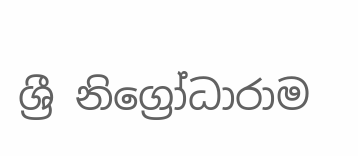ශ්‍රී නිග්‍රෝධාරාම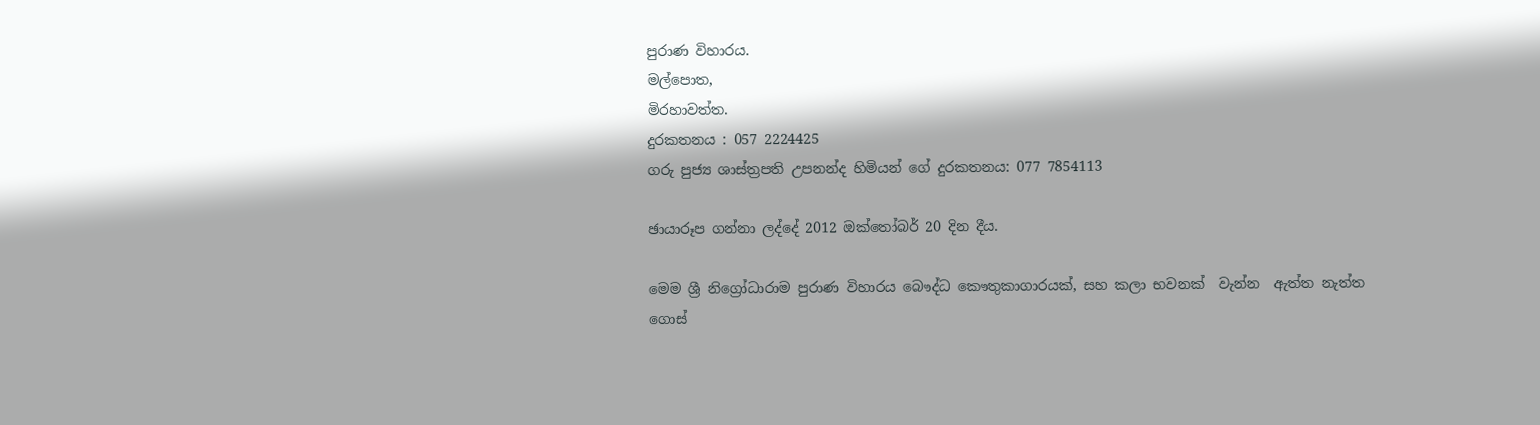පුරාණ විහාරය.
මල්පොත,
මිරහාවත්ත.
දුරකතනය : 057 2224425
ගරු පුජ්‍ය ශාස්ත්‍රපති උපනන්ද හිමියන් ගේ දුරකතනය: 077 7854113

ඡායාරූප ගන්නා ලද්දේ 2012 ඔක්තෝබර් 20 දින දීය.

මෙම ශ්‍රී නිග්‍රෝධාරාම පුරාණ විහාරය බෞද්ධ කෞතුකාගාරයක්, සහ කලා භවනක්  වැන්න  ඇත්ත නැත්ත ගොස්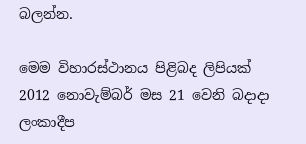බලන්න.

මෙම විහාරස්ථානය පිළිබද ලිපියක් 2012 නොවැම්බර් මස 21 වෙනි බදාදා ලංකාදීප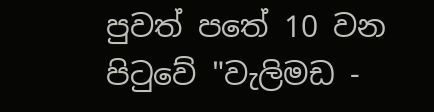පුවත් පතේ 10 වන පිටුවේ "වැලිමඩ -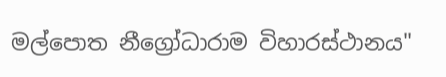මල්පොත නීග්‍රෝධාරාම විහාරස්ථානය"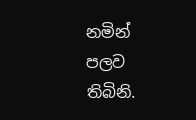නමින් පලව තිබිනි.